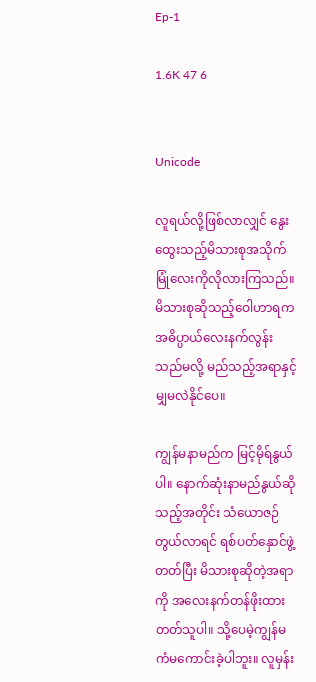Ep-1

1.6K 47 6


Unicode

လူရယ်လို့ဖြစ်လာလျှင် နွေးထွေးသည့်မိသားစုအသိုက်မြုံလေးကိုလိုလားကြသည်။ မိသားစုဆိုသည့်ဝေါဟာရက အဓိပ္ပာယ်လေးနက်လွန်းသည်မလို့ မည်သည့်အရာနှင့်မျှမလဲနိုင်ပေ။

ကျွန်မနာမည်က မြင့်မိုရ်နွယ်ပါ။ နောက်ဆုံးနာမည်နွယ်ဆိုသည့်အတိုင်း သံယောဇဉ်တွယ်လာရင် ရစ်ပတ်နှောင်ဖွဲ့တတ်ပြီး မိသားစုဆိုတဲ့အရာကို အလေးနက်တန်ဖိုးထားတတ်သူပါ။ သို့ပေမဲ့ကျွန်မကံမကောင်းခဲ့ပါဘူး။ လူမှန်း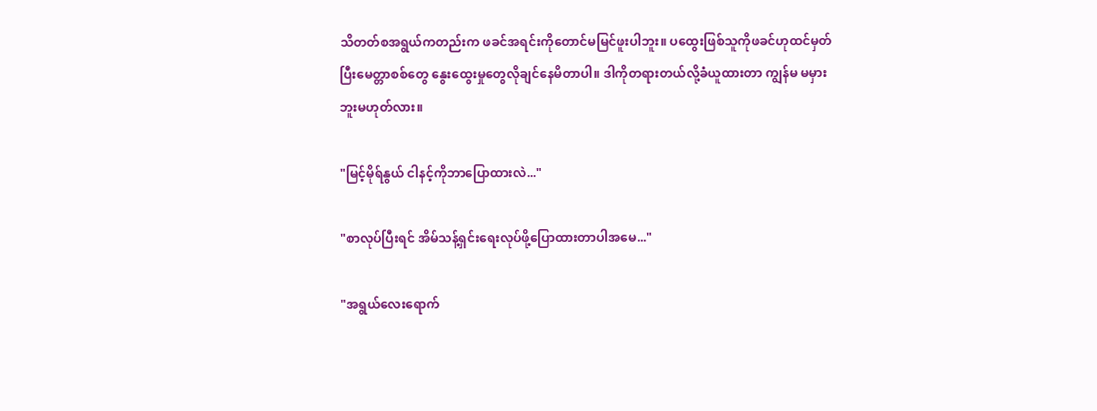သိတတ်စအရွယ်ကတည်းက ဖခင်အရင်းကိုတောင်မမြင်ဖူးပါဘူး။ ပထွေးဖြစ်သူကိုဖခင်ဟုထင်မှတ်ပြီးမေတ္တာစစ်တွေ နွေးထွေးမှုတွေလိုချင်နေမိတာပါ။ ဒါကိုတရားတယ်လို့ခံယူထားတာ ကျွန်မ မမှားဘူးမဟုတ်လား။

"မြင့်မိုရ်နွယ် ငါနင့်ကိုဘာပြောထားလဲ..."

"စာလုပ်ပြီးရင် အိမ်သန့်ရှင်းရေးလုပ်ဖို့ပြောထားတာပါအမေ..."

"အရွယ်လေးရောက်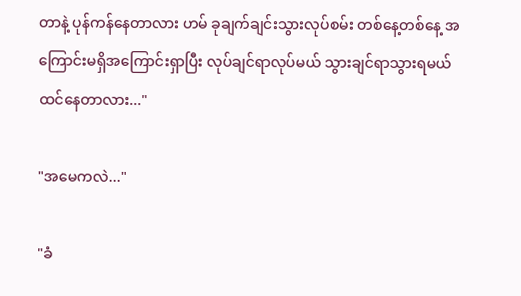တာနဲ့ ပုန်ကန်နေတာလား ဟမ် ခုချက်ချင်းသွားလုပ်စမ်း တစ်နေ့တစ်နေ့ အကြောင်းမရှိအကြောင်းရှာပြီး လုပ်ချင်ရာလုပ်မယ် သွားချင်ရာသွားရမယ် ထင်နေတာလား..."

"အမေကလဲ..."

"ခံ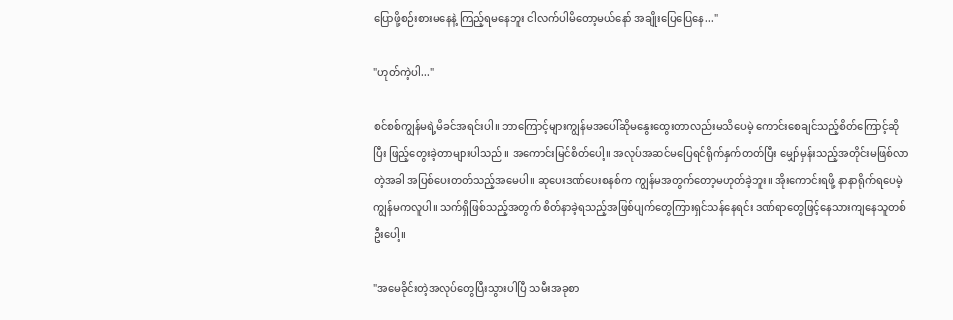ပြောဖို့စဉ်းစားမနေနဲ့ ကြည့်ရမနေဘူး ငါလက်ပါမိတော့မယ်နော် အချိုးပြေပြေနေ..."

"ဟုတ်ကဲ့ပါ..."

စင်စစ်ကျွန်မရဲ့မိခင်အရင်းပါ။ ဘာကြောင့်များကျွန်မအပေါ်ဆိုမနွေးထွေးတာလည်းမသိပေမဲ့ ကောင်းစေချင်သည့်စိတ်ကြောင့်ဆိုပြီး ဖြည့်တွေးခဲ့တာများပါသည်။ အကောင်းမြင်စိတ်ပေါ့။ အလုပ်အဆင်မပြေရင်ရိုက်နှက်တတ်ပြီး မျှော်မှန်းသည့်အတိုင်းမဖြစ်လာတဲ့အခါ အပြစ်ပေးတတ်သည့်အမေပါ။ ဆုပေးဒဏ်ပေးစနစ်က ကျွန်မအတွက်တော့မဟုတ်ခဲ့ဘူး။ အိုးကောင်းရဖို့ နာနာရိုက်ရပေမဲ့ ကျွန်မကလူပါ။ သက်ရှိဖြစ်သည့်အတွက် စိတ်နာခဲ့ရသည့်အဖြစ်ပျက်တွေကြားရှင်သန်နေရင်း ဒဏ်ရာတွေဖြင့်နေသားကျနေသူတစ်ဦးပေါ့။

"အမေခိုင်းတဲ့အလုပ်တွေပြီးသွားပါပြီ သမီးအခုစာ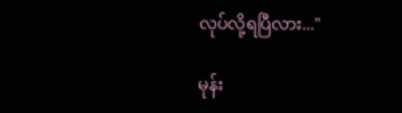လုပ်လို့ရပြီလား..."

မုန်း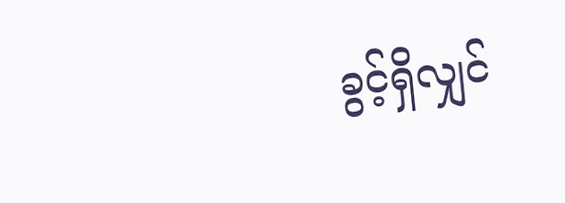ခွင့်ရှိလျှင်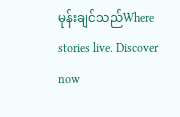မုန်းချင်သည်Where stories live. Discover now